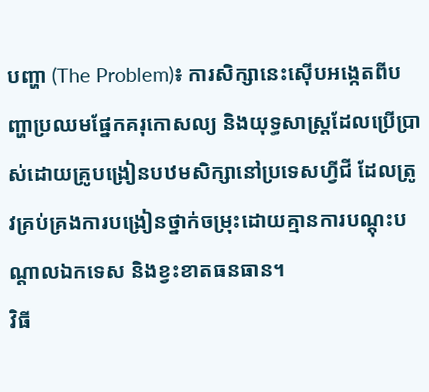បញ្ហា (The Problem)៖ ការសិក្សានេះស៊ើបអង្កេតពីបញ្ហាប្រឈមផ្នែកគរុកោសល្យ និងយុទ្ធសាស្ត្រដែលប្រើប្រាស់ដោយគ្រូបង្រៀនបឋមសិក្សានៅប្រទេសហ្វីជី ដែលត្រូវគ្រប់គ្រងការបង្រៀនថ្នាក់ចម្រុះដោយគ្មានការបណ្តុះបណ្តាលឯកទេស និងខ្វះខាតធនធាន។
វិធី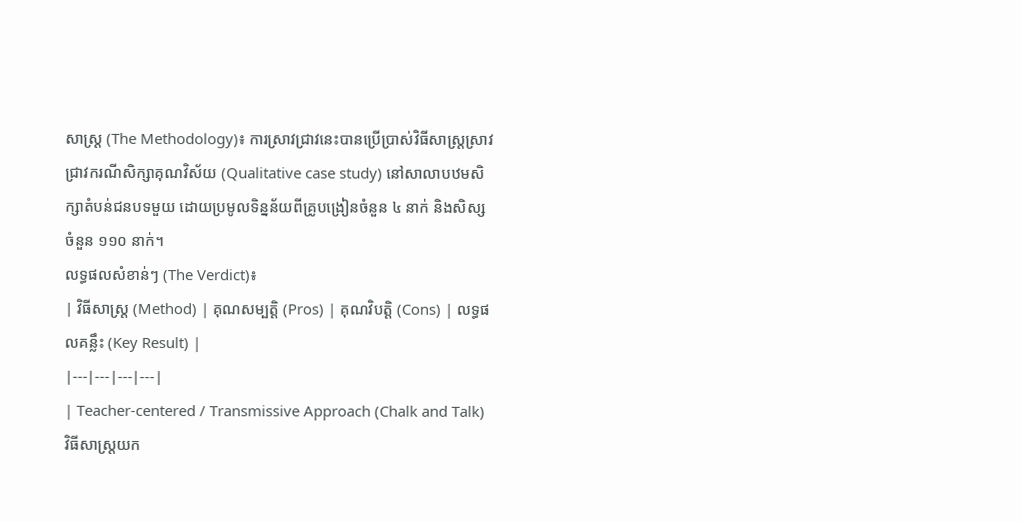សាស្ត្រ (The Methodology)៖ ការស្រាវជ្រាវនេះបានប្រើប្រាស់វិធីសាស្ត្រស្រាវជ្រាវករណីសិក្សាគុណវិស័យ (Qualitative case study) នៅសាលាបឋមសិក្សាតំបន់ជនបទមួយ ដោយប្រមូលទិន្នន័យពីគ្រូបង្រៀនចំនួន ៤ នាក់ និងសិស្សចំនួន ១១០ នាក់។
លទ្ធផលសំខាន់ៗ (The Verdict)៖
| វិធីសាស្ត្រ (Method) | គុណសម្បត្តិ (Pros) | គុណវិបត្តិ (Cons) | លទ្ធផលគន្លឹះ (Key Result) |
|---|---|---|---|
| Teacher-centered / Transmissive Approach (Chalk and Talk) វិធីសាស្ត្រយក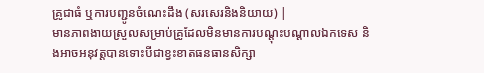គ្រូជាធំ ឬការបញ្ជូនចំណេះដឹង (សរសេរនិងនិយាយ) |
មានភាពងាយស្រួលសម្រាប់គ្រូដែលមិនមានការបណ្តុះបណ្តាលឯកទេស និងអាចអនុវត្តបានទោះបីជាខ្វះខាតធនធានសិក្សា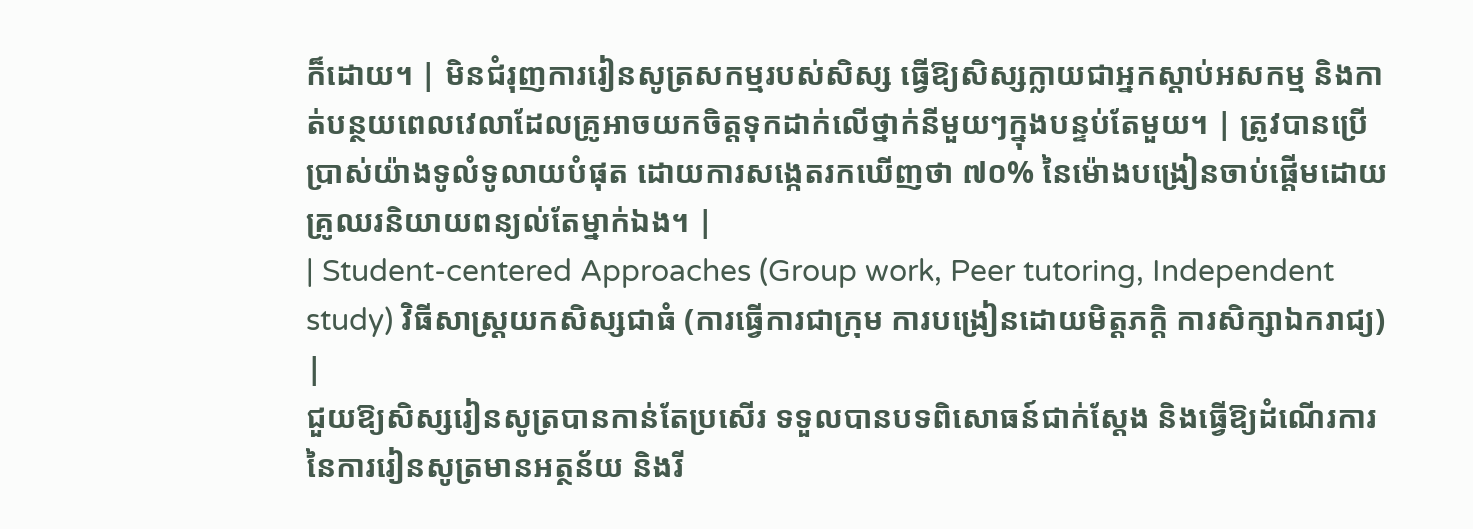ក៏ដោយ។ | មិនជំរុញការរៀនសូត្រសកម្មរបស់សិស្ស ធ្វើឱ្យសិស្សក្លាយជាអ្នកស្តាប់អសកម្ម និងកាត់បន្ថយពេលវេលាដែលគ្រូអាចយកចិត្តទុកដាក់លើថ្នាក់នីមួយៗក្នុងបន្ទប់តែមួយ។ | ត្រូវបានប្រើប្រាស់យ៉ាងទូលំទូលាយបំផុត ដោយការសង្កេតរកឃើញថា ៧០% នៃម៉ោងបង្រៀនចាប់ផ្តើមដោយគ្រូឈរនិយាយពន្យល់តែម្នាក់ឯង។ |
| Student-centered Approaches (Group work, Peer tutoring, Independent study) វិធីសាស្ត្រយកសិស្សជាធំ (ការធ្វើការជាក្រុម ការបង្រៀនដោយមិត្តភក្តិ ការសិក្សាឯករាជ្យ) |
ជួយឱ្យសិស្សរៀនសូត្របានកាន់តែប្រសើរ ទទួលបានបទពិសោធន៍ជាក់ស្តែង និងធ្វើឱ្យដំណើរការនៃការរៀនសូត្រមានអត្ថន័យ និងរី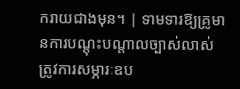ករាយជាងមុន។ | ទាមទារឱ្យគ្រូមានការបណ្តុះបណ្តាលច្បាស់លាស់ ត្រូវការសម្ភារៈឧប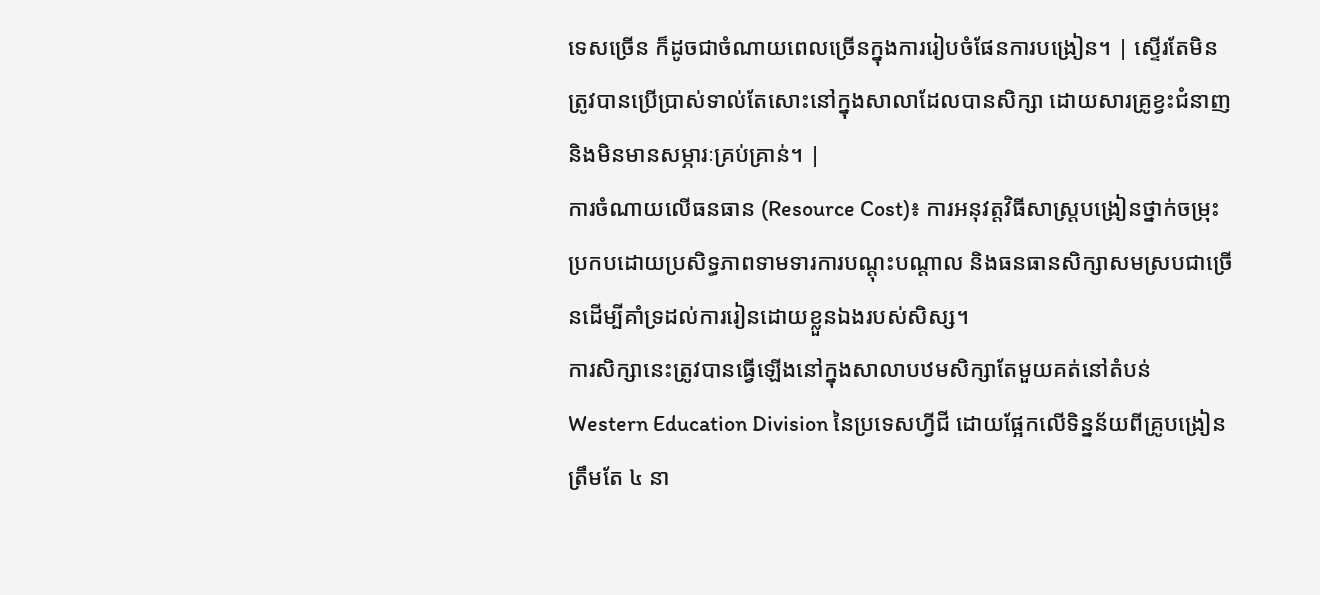ទេសច្រើន ក៏ដូចជាចំណាយពេលច្រើនក្នុងការរៀបចំផែនការបង្រៀន។ | ស្ទើរតែមិនត្រូវបានប្រើប្រាស់ទាល់តែសោះនៅក្នុងសាលាដែលបានសិក្សា ដោយសារគ្រូខ្វះជំនាញ និងមិនមានសម្ភារៈគ្រប់គ្រាន់។ |
ការចំណាយលើធនធាន (Resource Cost)៖ ការអនុវត្តវិធីសាស្ត្របង្រៀនថ្នាក់ចម្រុះប្រកបដោយប្រសិទ្ធភាពទាមទារការបណ្តុះបណ្តាល និងធនធានសិក្សាសមស្របជាច្រើនដើម្បីគាំទ្រដល់ការរៀនដោយខ្លួនឯងរបស់សិស្ស។
ការសិក្សានេះត្រូវបានធ្វើឡើងនៅក្នុងសាលាបឋមសិក្សាតែមួយគត់នៅតំបន់ Western Education Division នៃប្រទេសហ្វីជី ដោយផ្អែកលើទិន្នន័យពីគ្រូបង្រៀនត្រឹមតែ ៤ នា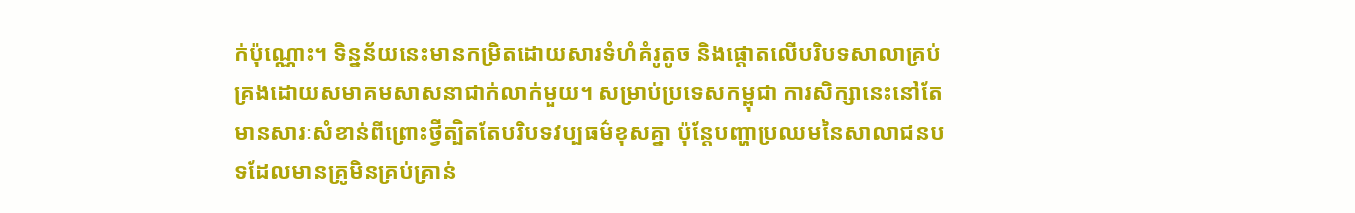ក់ប៉ុណ្ណោះ។ ទិន្នន័យនេះមានកម្រិតដោយសារទំហំគំរូតូច និងផ្តោតលើបរិបទសាលាគ្រប់គ្រងដោយសមាគមសាសនាជាក់លាក់មួយ។ សម្រាប់ប្រទេសកម្ពុជា ការសិក្សានេះនៅតែមានសារៈសំខាន់ពីព្រោះថ្វីត្បិតតែបរិបទវប្បធម៌ខុសគ្នា ប៉ុន្តែបញ្ហាប្រឈមនៃសាលាជនបទដែលមានគ្រូមិនគ្រប់គ្រាន់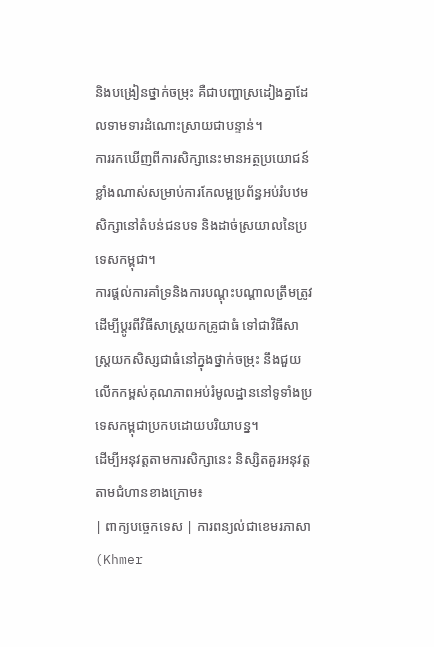និងបង្រៀនថ្នាក់ចម្រុះ គឺជាបញ្ហាស្រដៀងគ្នាដែលទាមទារដំណោះស្រាយជាបន្ទាន់។
ការរកឃើញពីការសិក្សានេះមានអត្ថប្រយោជន៍ខ្លាំងណាស់សម្រាប់ការកែលម្អប្រព័ន្ធអប់រំបឋមសិក្សានៅតំបន់ជនបទ និងដាច់ស្រយាលនៃប្រទេសកម្ពុជា។
ការផ្តល់ការគាំទ្រនិងការបណ្តុះបណ្តាលត្រឹមត្រូវ ដើម្បីប្តូរពីវិធីសាស្ត្រយកគ្រូជាធំ ទៅជាវិធីសាស្ត្រយកសិស្សជាធំនៅក្នុងថ្នាក់ចម្រុះ នឹងជួយលើកកម្ពស់គុណភាពអប់រំមូលដ្ឋាននៅទូទាំងប្រទេសកម្ពុជាប្រកបដោយបរិយាបន្ន។
ដើម្បីអនុវត្តតាមការសិក្សានេះ និស្សិតគួរអនុវត្តតាមជំហានខាងក្រោម៖
| ពាក្យបច្ចេកទេស | ការពន្យល់ជាខេមរភាសា (Khmer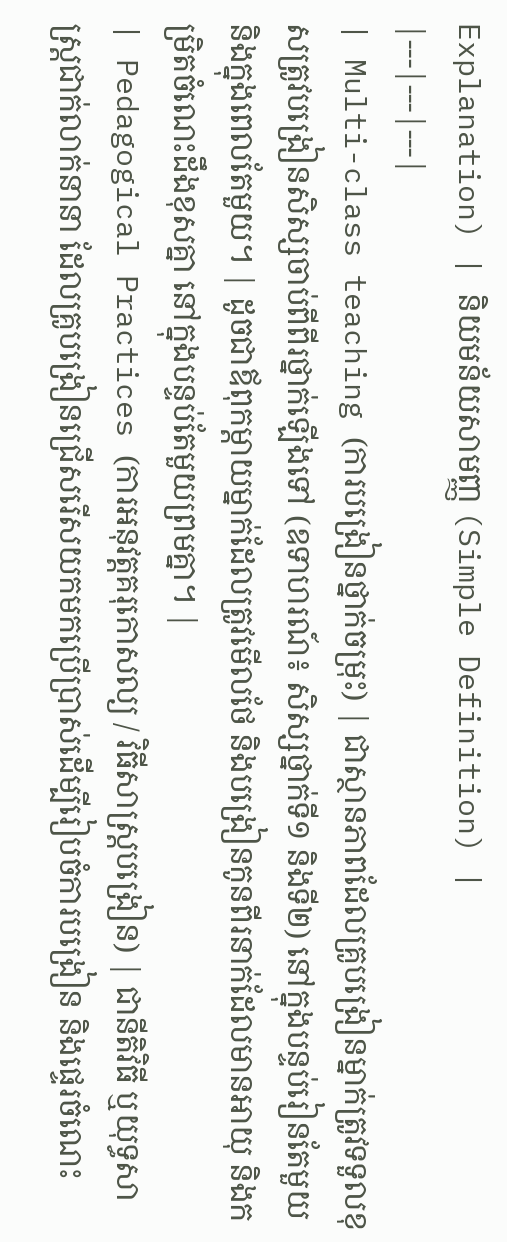Explanation) | និយមន័យសាមញ្ញ (Simple Definition) |
|---|---|---|
| Multi-class teaching (ការបង្រៀនថ្នាក់ចម្រុះ) | ជាស្ថានភាពដែលគ្រូបង្រៀនម្នាក់ត្រូវទទួលខុសត្រូវបង្រៀនសិស្សចាប់ពីពីរថ្នាក់ឡើងទៅ (ឧទាហរណ៍៖ សិស្សថ្នាក់ទី១ និងទី២) នៅក្នុងបន្ទប់រៀនតែមួយ និងក្នុងពេលតែមួយ។ | ដូចជាឪពុកម្តាយម្នាក់ដែលត្រូវមើលថែ និងបង្រៀនកូនពីរនាក់ដែលមានអាយុ និងកម្រិតចំណេះដឹងខុសគ្នា នៅក្នុងបន្ទប់តែមួយព្រមគ្នា។ |
| Pedagogical Practices (ការអនុវត្តគរុកោសល្យ / វិធីសាស្ត្របង្រៀន) | ជានីតិវិធី ឬយុទ្ធសាស្ត្រជាក់លាក់នានា ដែលគ្រូបង្រៀនជ្រើសរើសយកមកប្រើប្រាស់ដើម្បីរៀបចំការបង្រៀន និងផ្ទេរចំណេះ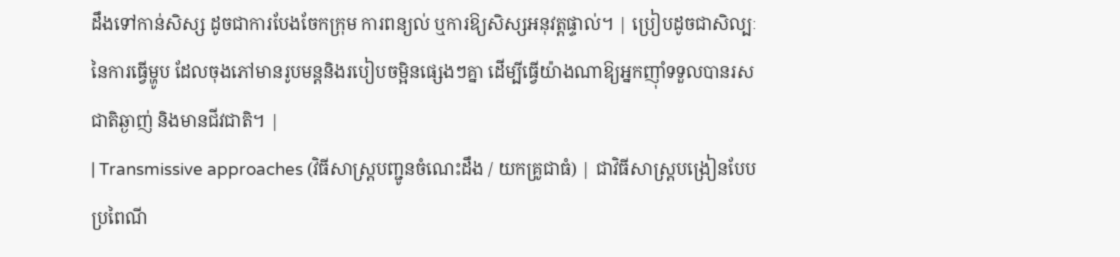ដឹងទៅកាន់សិស្ស ដូចជាការបែងចែកក្រុម ការពន្យល់ ឬការឱ្យសិស្សអនុវត្តផ្ទាល់។ | ប្រៀបដូចជាសិល្បៈនៃការធ្វើម្ហូប ដែលចុងភៅមានរូបមន្តនិងរបៀបចម្អិនផ្សេងៗគ្នា ដើម្បីធ្វើយ៉ាងណាឱ្យអ្នកញ៉ាំទទួលបានរសជាតិឆ្ងាញ់ និងមានជីវជាតិ។ |
| Transmissive approaches (វិធីសាស្ត្របញ្ជូនចំណេះដឹង / យកគ្រូជាធំ) | ជាវិធីសាស្ត្របង្រៀនបែបប្រពៃណី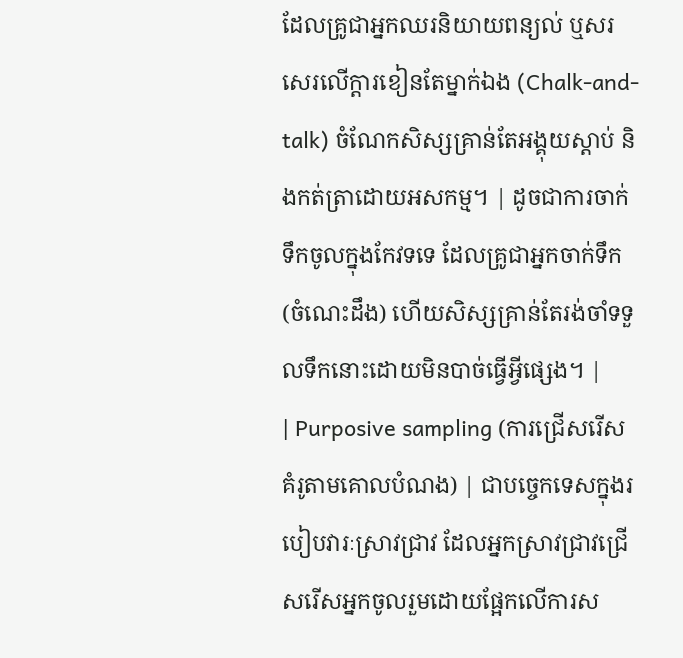ដែលគ្រូជាអ្នកឈរនិយាយពន្យល់ ឬសរសេរលើក្តារខៀនតែម្នាក់ឯង (Chalk-and-talk) ចំណែកសិស្សគ្រាន់តែអង្គុយស្តាប់ និងកត់ត្រាដោយអសកម្ម។ | ដូចជាការចាក់ទឹកចូលក្នុងកែវទទេ ដែលគ្រូជាអ្នកចាក់ទឹក(ចំណេះដឹង) ហើយសិស្សគ្រាន់តែរង់ចាំទទួលទឹកនោះដោយមិនបាច់ធ្វើអ្វីផ្សេង។ |
| Purposive sampling (ការជ្រើសរើសគំរូតាមគោលបំណង) | ជាបច្ចេកទេសក្នុងរបៀបវារៈស្រាវជ្រាវ ដែលអ្នកស្រាវជ្រាវជ្រើសរើសអ្នកចូលរួមដោយផ្អែកលើការស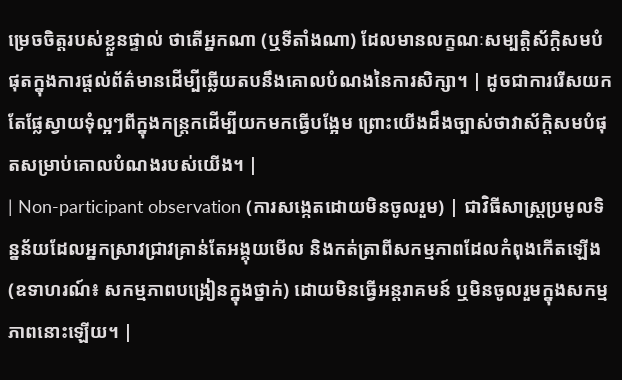ម្រេចចិត្តរបស់ខ្លួនផ្ទាល់ ថាតើអ្នកណា (ឬទីតាំងណា) ដែលមានលក្ខណៈសម្បត្តិស័ក្តិសមបំផុតក្នុងការផ្តល់ព័ត៌មានដើម្បីឆ្លើយតបនឹងគោលបំណងនៃការសិក្សា។ | ដូចជាការរើសយកតែផ្លែស្វាយទុំល្អៗពីក្នុងកន្ត្រកដើម្បីយកមកធ្វើបង្អែម ព្រោះយើងដឹងច្បាស់ថាវាស័ក្តិសមបំផុតសម្រាប់គោលបំណងរបស់យើង។ |
| Non-participant observation (ការសង្កេតដោយមិនចូលរួម) | ជាវិធីសាស្ត្រប្រមូលទិន្នន័យដែលអ្នកស្រាវជ្រាវគ្រាន់តែអង្គុយមើល និងកត់ត្រាពីសកម្មភាពដែលកំពុងកើតឡើង (ឧទាហរណ៍៖ សកម្មភាពបង្រៀនក្នុងថ្នាក់) ដោយមិនធ្វើអន្តរាគមន៍ ឬមិនចូលរួមក្នុងសកម្មភាពនោះឡើយ។ |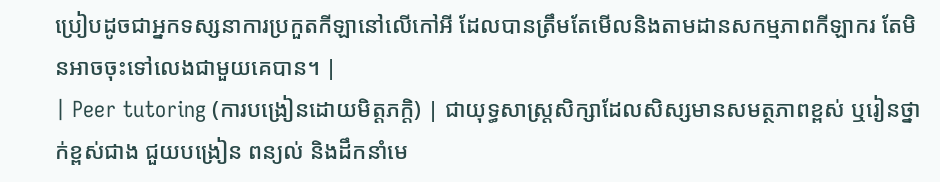ប្រៀបដូចជាអ្នកទស្សនាការប្រកួតកីឡានៅលើកៅអី ដែលបានត្រឹមតែមើលនិងតាមដានសកម្មភាពកីឡាករ តែមិនអាចចុះទៅលេងជាមួយគេបាន។ |
| Peer tutoring (ការបង្រៀនដោយមិត្តភក្តិ) | ជាយុទ្ធសាស្ត្រសិក្សាដែលសិស្សមានសមត្ថភាពខ្ពស់ ឬរៀនថ្នាក់ខ្ពស់ជាង ជួយបង្រៀន ពន្យល់ និងដឹកនាំមេ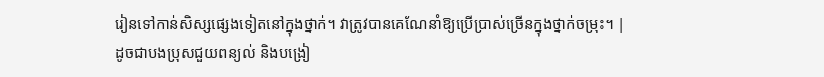រៀនទៅកាន់សិស្សផ្សេងទៀតនៅក្នុងថ្នាក់។ វាត្រូវបានគេណែនាំឱ្យប្រើប្រាស់ច្រើនក្នុងថ្នាក់ចម្រុះ។ | ដូចជាបងប្រុសជួយពន្យល់ និងបង្រៀ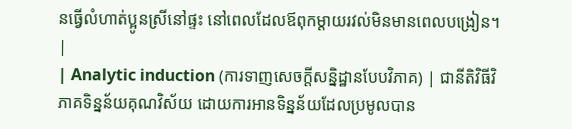នធ្វើលំហាត់ប្អូនស្រីនៅផ្ទះ នៅពេលដែលឪពុកម្តាយរវល់មិនមានពេលបង្រៀន។ |
| Analytic induction (ការទាញសេចក្តីសន្និដ្ឋានបែបវិភាគ) | ជានីតិវិធីវិភាគទិន្នន័យគុណវិស័យ ដោយការអានទិន្នន័យដែលប្រមូលបាន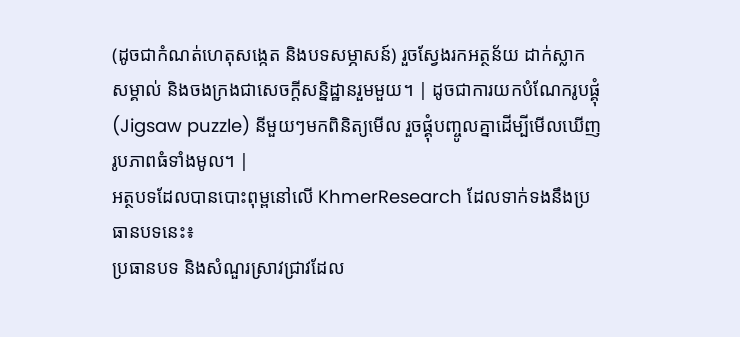(ដូចជាកំណត់ហេតុសង្កេត និងបទសម្ភាសន៍) រួចស្វែងរកអត្ថន័យ ដាក់ស្លាកសម្គាល់ និងចងក្រងជាសេចក្តីសន្និដ្ឋានរួមមួយ។ | ដូចជាការយកបំណែករូបផ្គុំ (Jigsaw puzzle) នីមួយៗមកពិនិត្យមើល រួចផ្គុំបញ្ចូលគ្នាដើម្បីមើលឃើញរូបភាពធំទាំងមូល។ |
អត្ថបទដែលបានបោះពុម្ពនៅលើ KhmerResearch ដែលទាក់ទងនឹងប្រធានបទនេះ៖
ប្រធានបទ និងសំណួរស្រាវជ្រាវដែល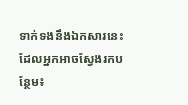ទាក់ទងនឹងឯកសារនេះ ដែលអ្នកអាចស្វែងរកបន្ថែម៖